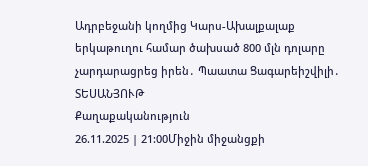Ադրբեջանի կողմից Կարս-Ախալքալաք երկաթուղու համար ծախսած 800 մլն դոլարը չարդարացրեց իրեն․ Պաատա Ցագարեիշվիլի․ ՏԵՍԱՆՅՈՒԹ
Քաղաքականություն
26.11.2025 | 21:00Միջին միջանցքի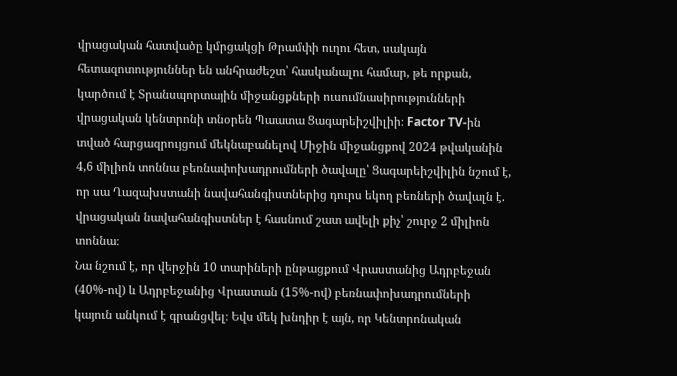վրացական հատվածը կմրցակցի Թրամփի ուղու հետ, սակայն հետազոտություններ են անհրաժեշտ՝ հասկանալու համար, թե որքան, կարծում է Տրանսպորտային միջանցքների ուսումնասիրությունների վրացական կենտրոնի տնօրեն Պաատա Ցագարեիշվիլիի։ Factor TV-ին տված հարցազրույցում մեկնաբանելով Միջին միջանցքով 2024 թվականին 4,6 միլիոն տոննա բեռնափոխադրումների ծավալը՝ Ցագարեիշվիլին նշում է, որ սա Ղազախստանի նավահանգիստներից դուրս եկող բեռների ծավալն է. վրացական նավահանգիստներ է հասնում շատ ավելի քիչ՝ շուրջ 2 միլիոն տոննա։
Նա նշում է, որ վերջին 10 տարիների ընթացքում Վրաստանից Ադրբեջան (40%-ով) և Ադրբեջանից Վրաստան (15%-ով) բեռնափոխադրումների կայուն անկում է գրանցվել։ Եվս մեկ խնդիր է այն, որ Կենտրոնական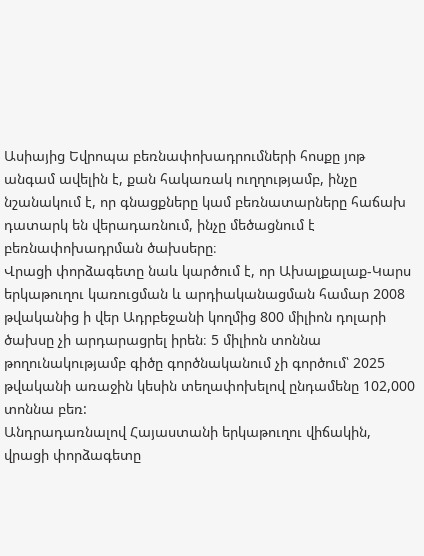Ասիայից Եվրոպա բեռնափոխադրումների հոսքը յոթ անգամ ավելին է, քան հակառակ ուղղությամբ, ինչը նշանակում է, որ գնացքները կամ բեռնատարները հաճախ դատարկ են վերադառնում, ինչը մեծացնում է բեռնափոխադրման ծախսերը։
Վրացի փորձագետը նաև կարծում է, որ Ախալքալաք-Կարս երկաթուղու կառուցման և արդիականացման համար 2008 թվականից ի վեր Ադրբեջանի կողմից 800 միլիոն դոլարի ծախսը չի արդարացրել իրեն։ 5 միլիոն տոննա թողունակությամբ գիծը գործնականում չի գործում՝ 2025 թվականի առաջին կեսին տեղափոխելով ընդամենը 102,000 տոննա բեռ:
Անդրադառնալով Հայաստանի երկաթուղու վիճակին, վրացի փորձագետը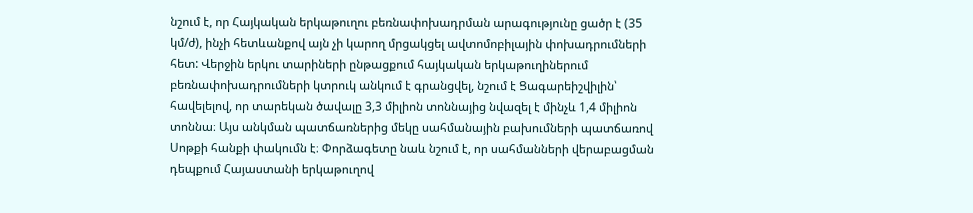նշում է, որ Հայկական երկաթուղու բեռնափոխադրման արագությունը ցածր է (35 կմ/ժ), ինչի հետևանքով այն չի կարող մրցակցել ավտոմոբիլային փոխադրումների հետ: Վերջին երկու տարիների ընթացքում հայկական երկաթուղիներում բեռնափոխադրումների կտրուկ անկում է գրանցվել, նշում է Ցագարեիշվիլին՝ հավելելով, որ տարեկան ծավալը 3,3 միլիոն տոննայից նվազել է մինչև 1,4 միլիոն տոննա։ Այս անկման պատճառներից մեկը սահմանային բախումների պատճառով Սոթքի հանքի փակումն է։ Փորձագետը նաև նշում է, որ սահմանների վերաբացման դեպքում Հայաստանի երկաթուղով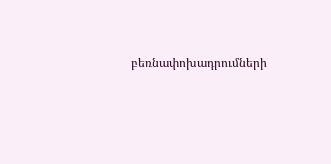բեռնափոխադրումների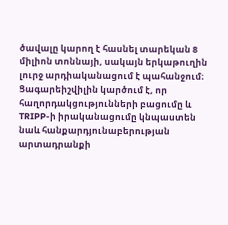ծավալը կարող է հասնել տարեկան 8 միլիոն տոննայի, սակայն երկաթուղին լուրջ արդիականացում է պահանջում։
Ցագարեիշվիլին կարծում է, որ հաղորդակցությունների բացումը և TRIPP-ի իրականացումը կնպաստեն նաև հանքարդյունաբերության արտադրանքի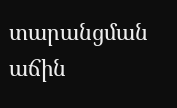տարանցման աճին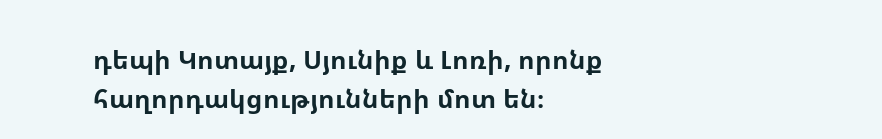դեպի Կոտայք, Սյունիք և Լոռի, որոնք հաղորդակցությունների մոտ են։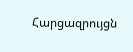Հարցազրույցն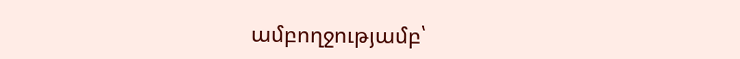ամբողջությամբ՝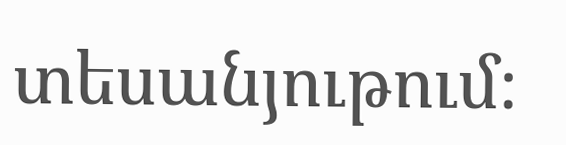տեսանյութում։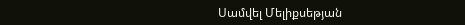Սամվել Մելիքսեթյան